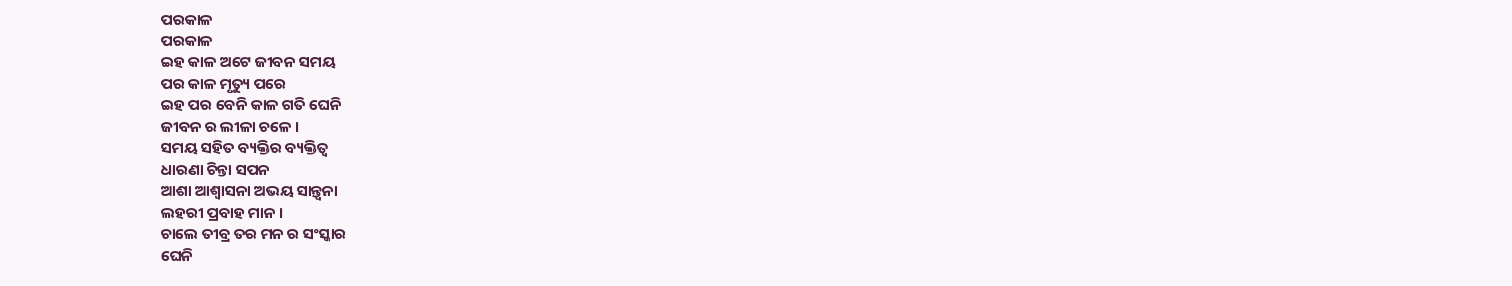ପରକାଳ
ପରକାଳ
ଇହ କାଳ ଅଟେ ଜୀବନ ସମୟ
ପର କାଳ ମୃତ୍ୟୁ ପରେ
ଇହ ପର ବେନି କାଳ ଗତି ଘେନି
ଜୀବନ ର ଲୀଳା ଚଳେ ।
ସମୟ ସହିତ ବ୍ୟକ୍ତିର ବ୍ୟକ୍ତିତ୍ଵ
ଧାରଣା ଚିନ୍ତା ସପନ
ଆଶା ଆଶ୍ଵାସନା ଅଭୟ ସାନ୍ତ୍ଵନା
ଲହରୀ ପ୍ରବାହ ମାନ ।
ଚାଲେ ତୀବ୍ର ତର ମନ ର ସଂସ୍କାର
ଘେନି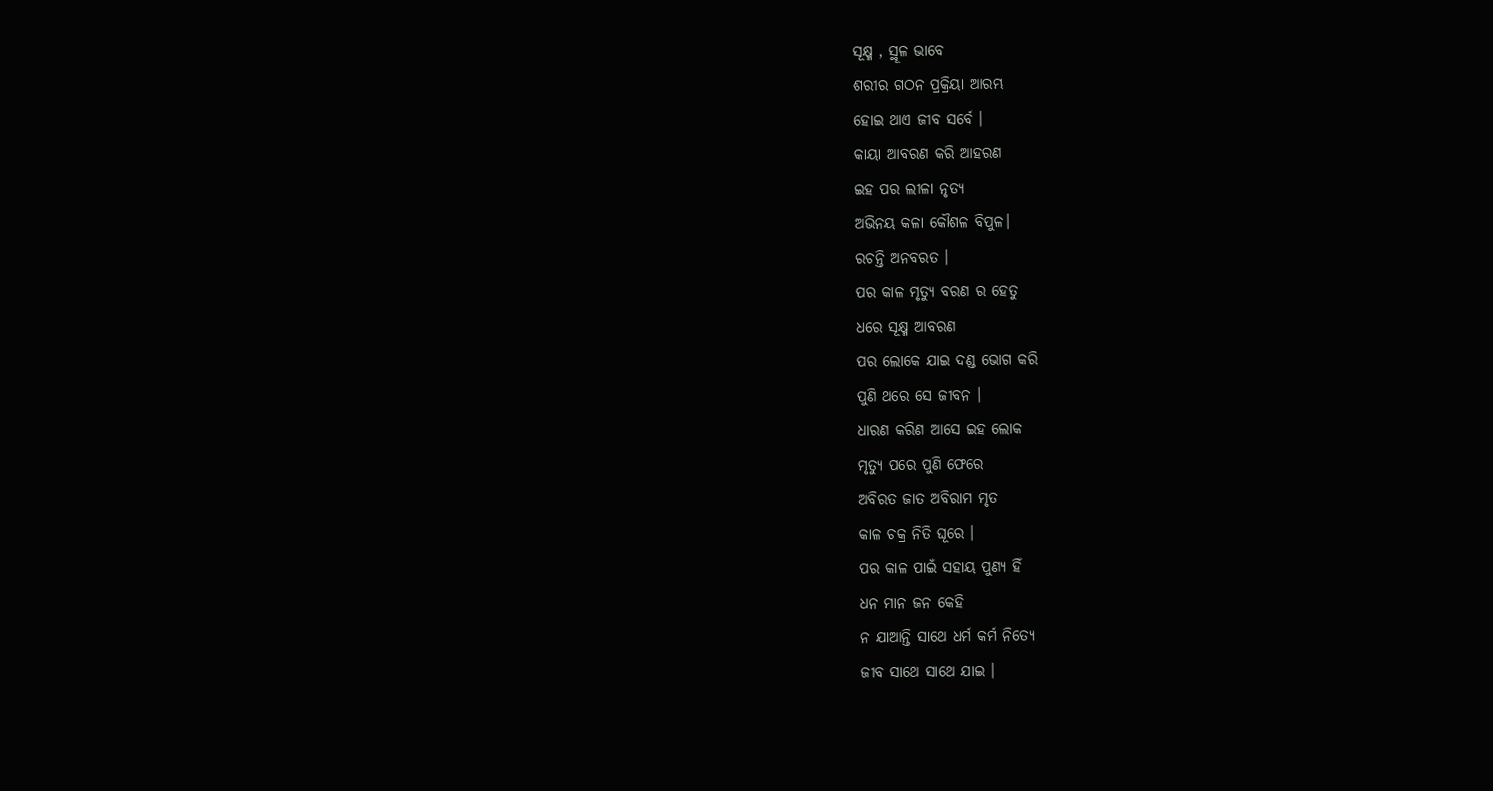ସୂକ୍ଷ୍ମ , ସ୍ଥୂଳ ଭାବେ
ଶରୀର ଗଠନ ପ୍ରକ୍ରିୟା ଆରମ୍ଭ
ହୋଇ ଥାଏ ଜୀବ ସର୍ବେ ।
କାୟା ଆବରଣ କରି ଆହରଣ
ଇହ ପର ଲୀଳା ନୃତ୍ୟ
ଅଭିନୟ କଳା କୌଶଳ ବିପୁଳ।
ରଚନ୍ତି ଅନବରତ ।
ପର କାଳ ମୃତ୍ୟୁ ବରଣ ର ହେତୁ
ଧରେ ସୂକ୍ଷ୍ମ ଆବରଣ
ପର ଲୋକେ ଯାଇ ଦଣ୍ଡ ଭୋଗ କରି
ପୁଣି ଥରେ ସେ ଜୀବନ ।
ଧାରଣ କରିଣ ଆସେ ଇହ ଲୋକ
ମୃତ୍ୟୁ ପରେ ପୁଣି ଫେରେ
ଅବିରତ ଜାତ ଅବିରାମ ମୃତ
କାଳ ଚକ୍ର ନିତି ଘୂରେ ।
ପର କାଳ ପାଇଁ ସହାୟ ପୁଣ୍ୟ ହିଁ
ଧନ ମାନ ଜନ କେହି
ନ ଯାଆନ୍ତି ସାଥେ ଧର୍ମ କର୍ମ ନିତ୍ୟେ
ଜୀବ ସାଥେ ସାଥେ ଯାଇ ।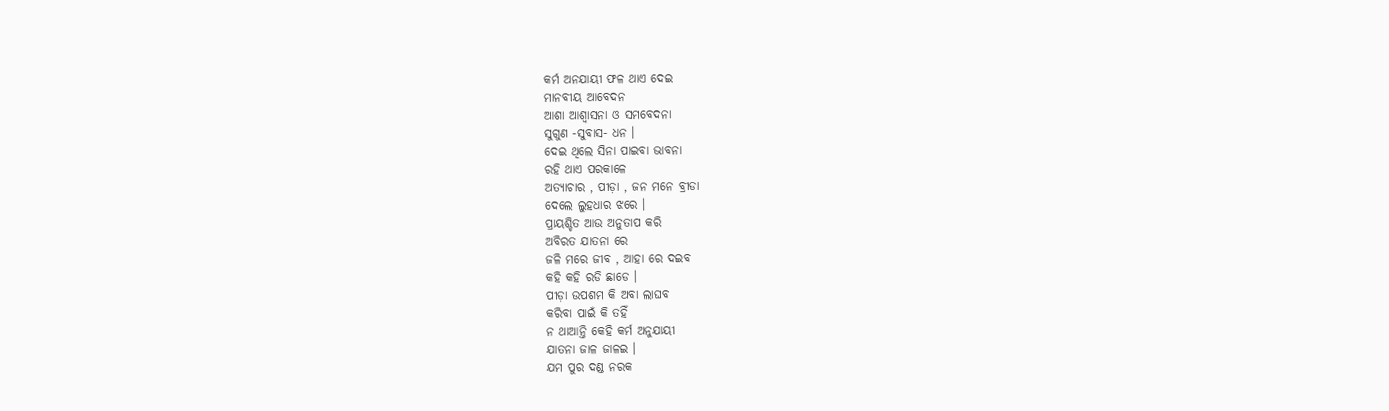କର୍ମ ଅନଯାୟୀ ଫଳ ଥାଏ ଦେଇ
ମାନବୀୟ ଆବେଦନ
ଆଶା ଆଶ୍ୱାସନା ଓ ସମବେଦନା
ସୁଗୁଣ -ସୁବାସ- ଧନ ।
ଦେଇ ଥିଲେ ସିନା ପାଇବା ଭାବନା
ରହି ଥାଏ ପରକାଳେ
ଅତ୍ୟାଚାର , ପୀଡ଼ା , ଜନ ମନେ ବ୍ରୀଡା
ଦେଲେ ଲୁହଧାର ଝରେ ।
ପ୍ରାୟଶ୍ଚିତ ଆଉ ଅନୁତାପ କରି
ଅବିରତ ଯାତନା ରେ
ଜଳି ମରେ ଜୀବ , ଆହା ରେ ଦଇବ
କହି କହି ରଡି ଛାଡେ ।
ପୀଡ଼ା ଉପଶମ କି ଅବା ଲାଘବ
କରିବା ପାଇଁ କି ତହିଁ
ନ ଥାଆନ୍ତି କେହି କର୍ମ ଅନୁଯାୟୀ
ଯାତନା ଜାଳ ଜାଳଇ ।
ଯମ ପୁର ଦଣ୍ଡ ନରକ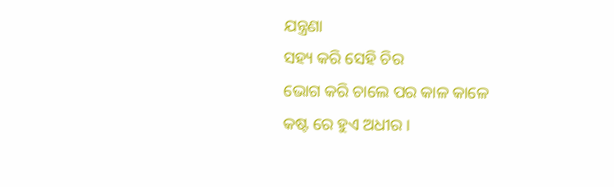ଯନ୍ତ୍ରଣା
ସହ୍ୟ କରି ସେହି ଚିର
ଭୋଗ କରି ଚାଲେ ପର କାଳ କାଳେ
କଷ୍ଟ ରେ ହୁଏ ଅଧୀର ।